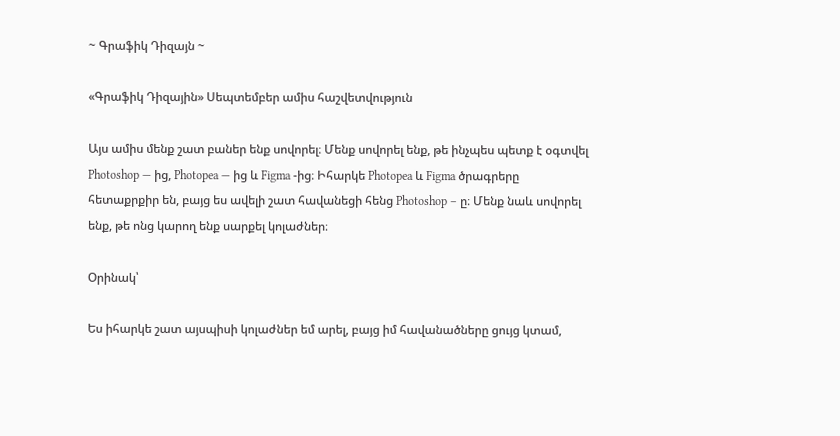~ Գրաֆիկ Դիզայն ~

«Գրաֆիկ Դիզային» Սեպտեմբեր ամիս հաշվետվություն

Այս ամիս մենք շատ բաներ ենք սովորել։ Մենք սովորել ենք, թե ինչպես պետք է օգտվել Photoshop — ից, Photopea — ից և Figma -ից։ Իհարկե Photopea և Figma ծրագրերը հետաքրքիր են, բայց ես ավելի շատ հավանեցի հենց Photoshop – ը։ Մենք նաև սովորել ենք, թե ոնց կարող ենք սարքել կոլաժներ։

Օրինակ՝

Ես իհարկե շատ այսպիսի կոլաժներ եմ արել, բայց իմ հավանածները ցույց կտամ,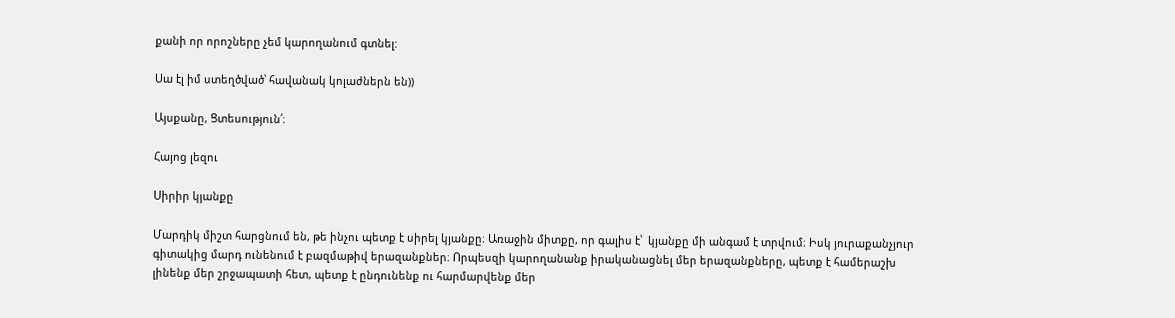քանի որ որոշները չեմ կարողանում գտնել:

Սա էլ իմ ստեղծված՝ հավանակ կոլաժներն են))

Այսքանը, Ցտեսություն՛։

Հայոց լեզու

Սիրիր կյանքը

Մարդիկ միշտ հարցնում են, թե ինչու պետք է սիրել կյանքը։ Առաջին միտքը, որ գալիս է՝  կյանքը մի անգամ է տրվում։ Իսկ յուրաքանչյուր գիտակից մարդ ունենում է բազմաթիվ երազանքներ։ Որպեսզի կարողանանք իրականացնել մեր երազանքները, պետք է համերաշխ լինենք մեր շրջապատի հետ, պետք է ընդունենք ու հարմարվենք մեր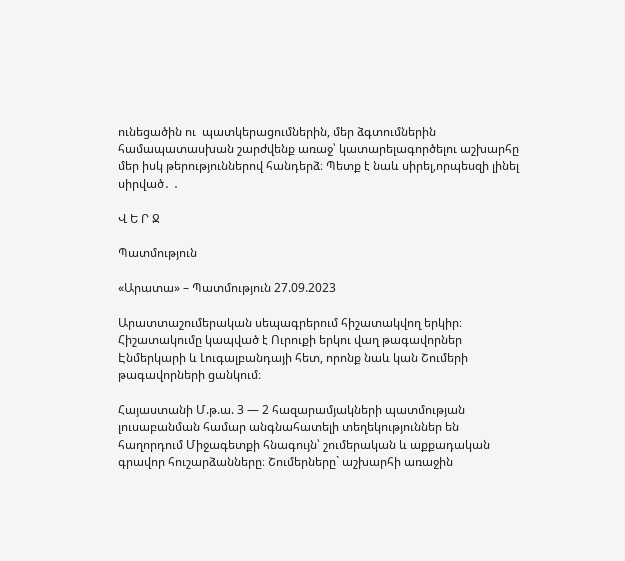ունեցածին ու  պատկերացումներին, մեր ձգտումներին համապատասխան շարժվենք առաջ՝ կատարելագործելու աշխարհը մեր իսկ թերություններով հանդերձ։ Պետք է նաև սիրել,որպեսզի լինել սիրված․ ․

Վ Ե Ր Ջ

Պատմություն

«Արատա» – Պատմություն 27.09.2023

Արատտաշումերական սեպագրերում հիշատակվող երկիր։ Հիշատակումը կապված է Ուրուքի երկու վաղ թագավորներ Էնմերկարի և Լուգալբանդայի հետ, որոնք նաև կան Շումերի թագավորների ցանկում։

Հայաստանի Մ.թ.ա. 3 — 2 հազարամյակների պատմության լուսաբանման համար անգնահատելի տեղեկություններ են հաղորդում Միջագետքի հնագույն՝ շումերական և աքքադական գրավոր հուշարձանները։ Շումերները` աշխարհի առաջին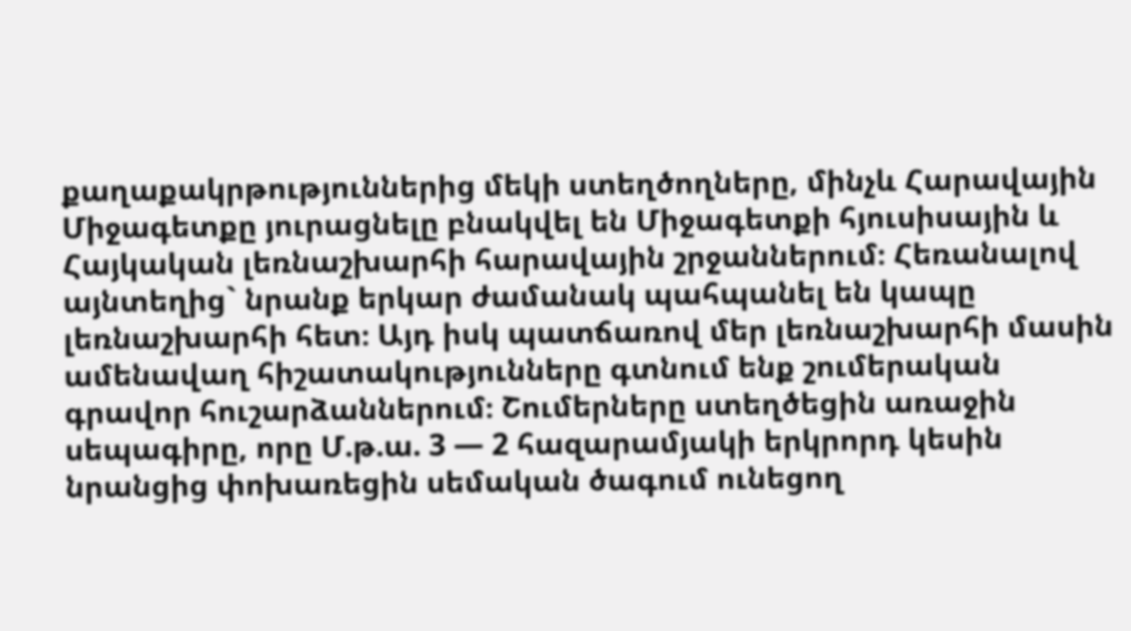քաղաքակրթություններից մեկի ստեղծողները, մինչև Հարավային Միջագետքը յուրացնելը բնակվել են Միջագետքի հյուսիսային և Հայկական լեռնաշխարհի հարավային շրջաններում։ Հեռանալով այնտեղից` նրանք երկար ժամանակ պահպանել են կապը լեռնաշխարհի հետ։ Այդ իսկ պատճառով մեր լեռնաշխարհի մասին ամենավաղ հիշատակությունները գտնում ենք շումերական գրավոր հուշարձաններում։ Շումերները ստեղծեցին առաջին սեպագիրը, որը Մ.թ.ա. 3 — 2 հազարամյակի երկրորդ կեսին նրանցից փոխառեցին սեմական ծագում ունեցող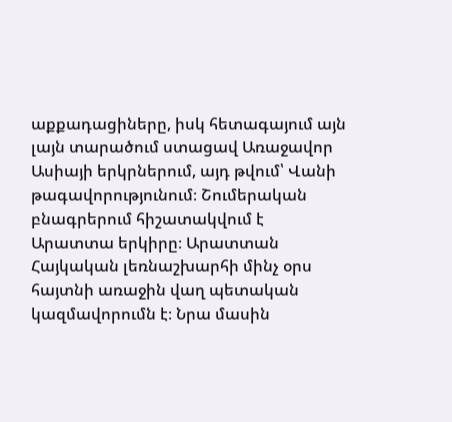աքքադացիները, իսկ հետագայում այն լայն տարածում ստացավ Առաջավոր Ասիայի երկրներում, այդ թվում՝ Վանի թագավորությունում։ Շումերական բնագրերում հիշատակվում է Արատտա երկիրը։ Արատտան Հայկական լեռնաշխարհի մինչ օրս հայտնի առաջին վաղ պետական կազմավորումն է։ Նրա մասին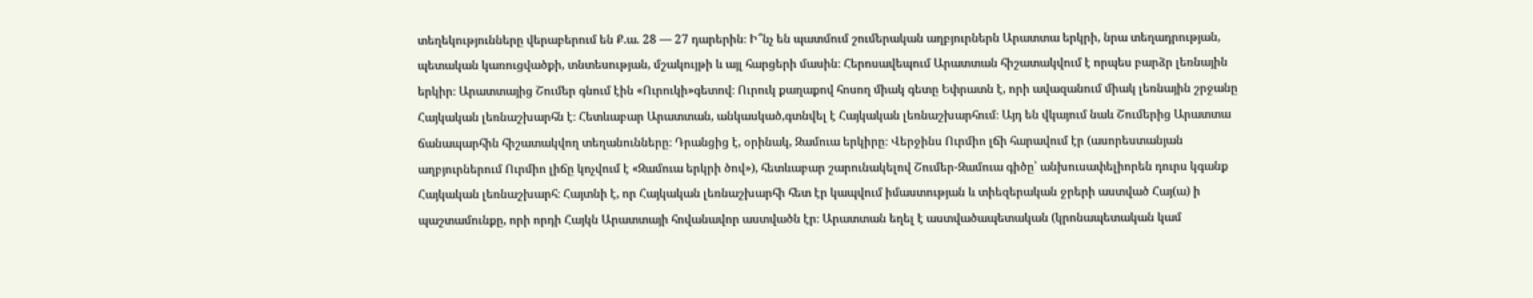տեղեկությունները վերաբերում են Ք.ա. 28 — 27 դարերին։ Ի՞նչ են պատմում շումերական աղբյուրներն Արատտա երկրի, նրա տեղադրության, պետական կառուցվածքի, տնտեսության, մշակույթի և այլ հարցերի մասին։ Հերոսավեպում Արատտան հիշատակվում է որպես բարձր լեռնային երկիր։ Արատտայից Շումեր գնում էին «Ուրուկի»գետով։ Ուրուկ քաղաքով հոսող միակ գետը Եփրատն է, որի ավազանում միակ լեռնային շրջանը Հայկական լեռնաշխարհն է։ Հետևաբար Արատտան, անկասկած,գտնվել է Հայկական լեռնաշխարհում։ Այդ են վկայում նաև Շումերից Արատտա ճանապարհին հիշատակվող տեղանունները։ Դրանցից է, օրինակ, Զամուա երկիրը։ Վերջինս Ուրմիո լճի հարավում էր (ասորեստանյան աղբյուրներում Ուրմիո լիճը կոչվում է «Զամուա երկրի ծով»), հետևաբար շարունակելով Շումեր-Զամուա գիծը՝ անխուսափելիորեն դուրս կգանք Հայկական լեռնաշխարհ։ Հայտնի է, որ Հայկական լեռնաշխարհի հետ էր կապվում իմաստության և տիեզերական ջրերի աստված Հայ(ա) ի պաշտամունքը, որի որդի Հայկն Արատտայի հովանավոր աստվածն էր։ Արատտան եղել է աստվածապետական (կրոնապետական կամ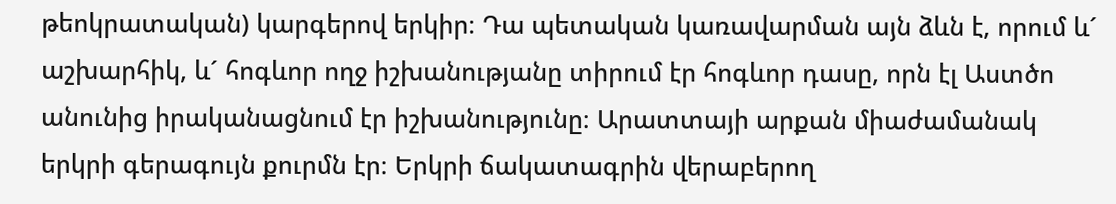թեոկրատական) կարգերով երկիր։ Դա պետական կառավարման այն ձևն է, որում և´ աշխարհիկ, և´ հոգևոր ողջ իշխանությանը տիրում էր հոգևոր դասը, որն էլ Աստծո անունից իրականացնում էր իշխանությունը։ Արատտայի արքան միաժամանակ երկրի գերագույն քուրմն էր։ Երկրի ճակատագրին վերաբերող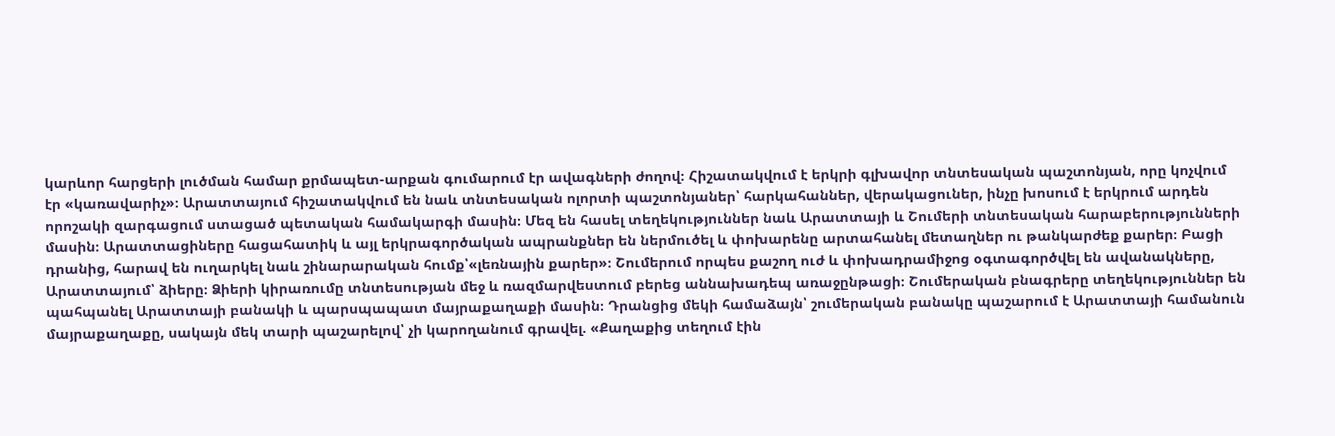կարևոր հարցերի լուծման համար քրմապետ-արքան գումարում էր ավագների ժողով։ Հիշատակվում է երկրի գլխավոր տնտեսական պաշտոնյան, որը կոչվում էր «կառավարիչ»։ Արատտայում հիշատակվում են նաև տնտեսական ոլորտի պաշտոնյաներ՝ հարկահաններ, վերակացուներ, ինչը խոսում է երկրում արդեն որոշակի զարգացում ստացած պետական համակարգի մասին։ Մեզ են հասել տեղեկություններ նաև Արատտայի և Շումերի տնտեսական հարաբերությունների մասին։ Արատտացիները հացահատիկ և այլ երկրագործական ապրանքներ են ներմուծել և փոխարենը արտահանել մետաղներ ու թանկարժեք քարեր։ Բացի դրանից, հարավ են ուղարկել նաև շինարարական հումք՝«լեռնային քարեր»։ Շումերում որպես քաշող ուժ և փոխադրամիջոց օգտագործվել են ավանակները, Արատտայում՝ ձիերը։ Ձիերի կիրառումը տնտեսության մեջ և ռազմարվեստում բերեց աննախադեպ առաջընթացի։ Շումերական բնագրերը տեղեկություններ են պահպանել Արատտայի բանակի և պարսպապատ մայրաքաղաքի մասին։ Դրանցից մեկի համաձայն՝ շումերական բանակը պաշարում է Արատտայի համանուն մայրաքաղաքը, սակայն մեկ տարի պաշարելով՝ չի կարողանում գրավել. «Քաղաքից տեղում էին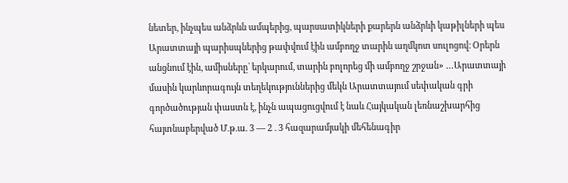նետեր, ինչպես անձրևն ամպերից, պարսատիկների քարերն անձրևի կաթիլների պես Արատտայի պարիսպներից թափվում էին ամբողջ տարին աղմկոտ սուլոցով։ Օրերն անցնում էին, ամիսները` երկարում, տարին բոլորեց մի ամբողջ շրջան» …Արատտայի մասին կարևորագույն տեղեկություններից մեկն Արատտայում սեփական գրի գործածության փաստն է, ինչն ապացուցվում է նաև Հայկական լեռնաշխարհից հայտնաբերված Մ.թ.ա. 3 — 2 . 3 հազարամյակի մեհենագիր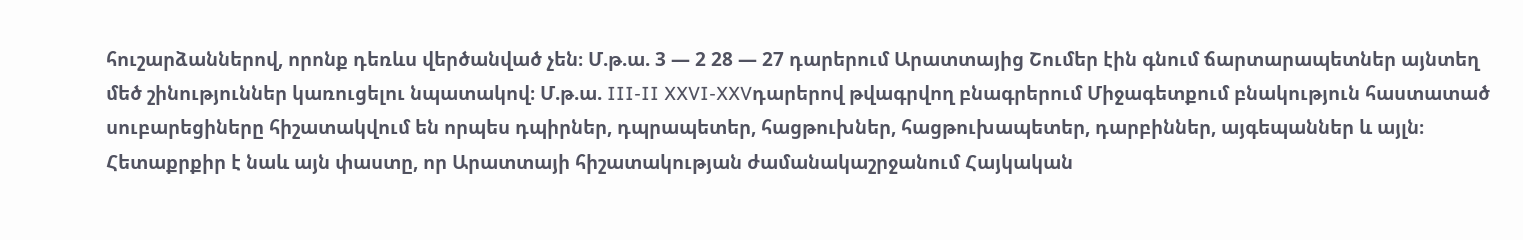հուշարձաններով, որոնք դեռևս վերծանված չեն։ Մ.թ.ա. 3 — 2 28 — 27 դարերում Արատտայից Շումեր էին գնում ճարտարապետներ այնտեղ մեծ շինություններ կառուցելու նպատակով։ Մ.թ.ա. III-II XXVI-XXVդարերով թվագրվող բնագրերում Միջագետքում բնակություն հաստատած սուբարեցիները հիշատակվում են որպես դպիրներ, դպրապետեր, հացթուխներ, հացթուխապետեր, դարբիններ, այգեպաններ և այլն։ Հետաքրքիր է նաև այն փաստը, որ Արատտայի հիշատակության ժամանակաշրջանում Հայկական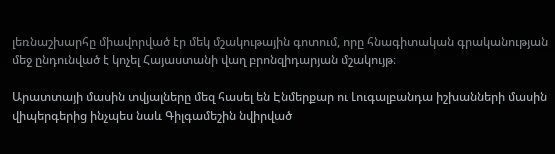լեռնաշխարհը միավորված էր մեկ մշակութային գոտում, որը հնագիտական գրականության մեջ ընդունված է կոչել Հայաստանի վաղ բրոնզիդարյան մշակույթ։

Արատտայի մասին տվյալները մեզ հասել են Էնմերքար ու Լուգալբանդա իշխանների մասին վիպերգերից ինչպես նաև Գիլգամեշին նվիրված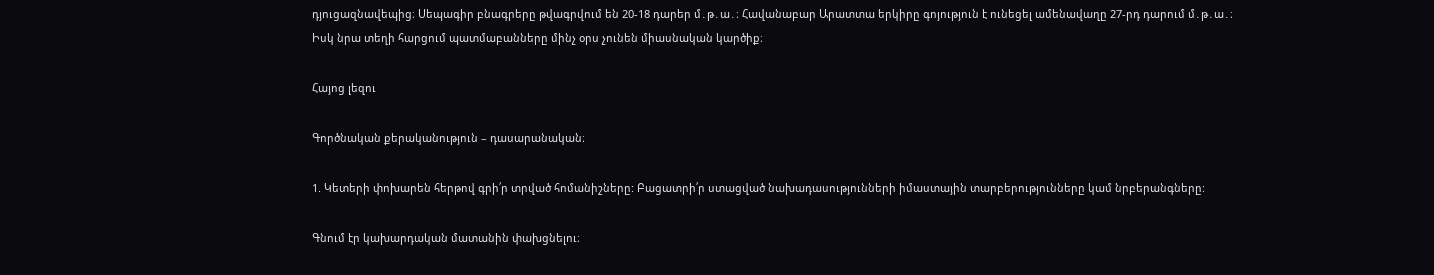դյուցազնավեպից։ Սեպագիր բնագրերը թվագրվում են 20-18 դարեր մ․թ․ա․։ Հավանաբար Արատտա երկիրը գոյություն է ունեցել ամենավաղը 27-րդ դարում մ․թ․ա․։ Իսկ նրա տեղի հարցում պատմաբանները մինչ օրս չունեն միասնական կարծիք։

Հայոց լեզու

Գործնական քերականություն – դասարանական։

1. Կետերի փոխարեն հերթով գրի՛ր տրված հոմանիշները: Բացատրի՛ր ստացված նախադասությունների իմաստային տարբերությունները կամ նրբերանգները:

Գնում էր կախարդական մատանին փախցնելու։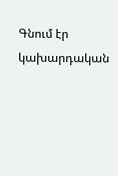Գնում էր կախարդական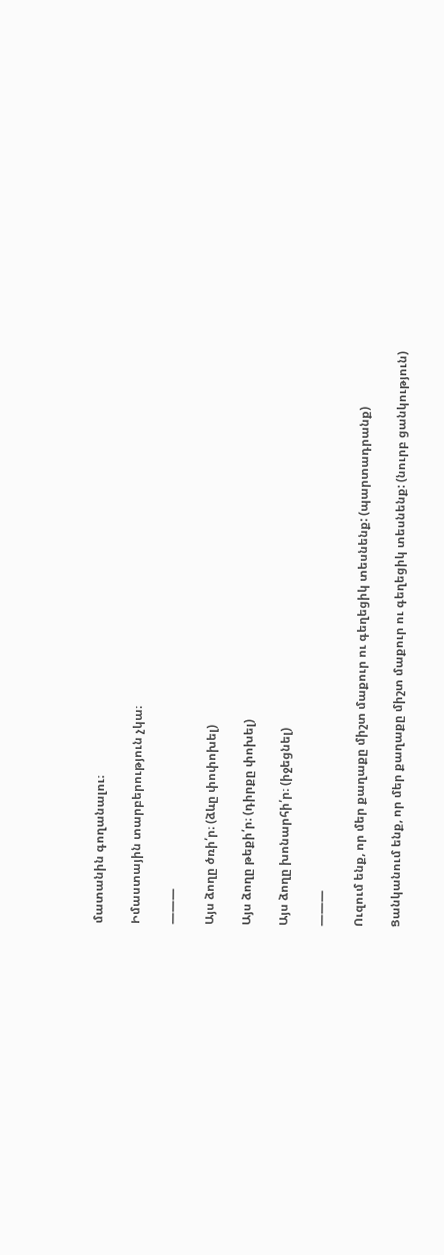մատանին գողանալու։

Իմաստային տարբերություն չկա։

———

Այս ձողը ծռի՛ր։ (ձևը փոփոխել)

Այս ձողը թեքի՛ր։ (դիրքը փոխել)

Այս ձողը խոնարհի՛ր։ (իջեցնել)

———

Ուզում ենք, որ մեր քաղաքը միշտ մաքուր ու գեղեցիկ տեսնենք: (պարտադրանք)

Ցանկանում ենք, որ մեր քաղաքը միշտ մաքուր ու գեղեցիկ տեսնենք: (նուրբ ցանկություն)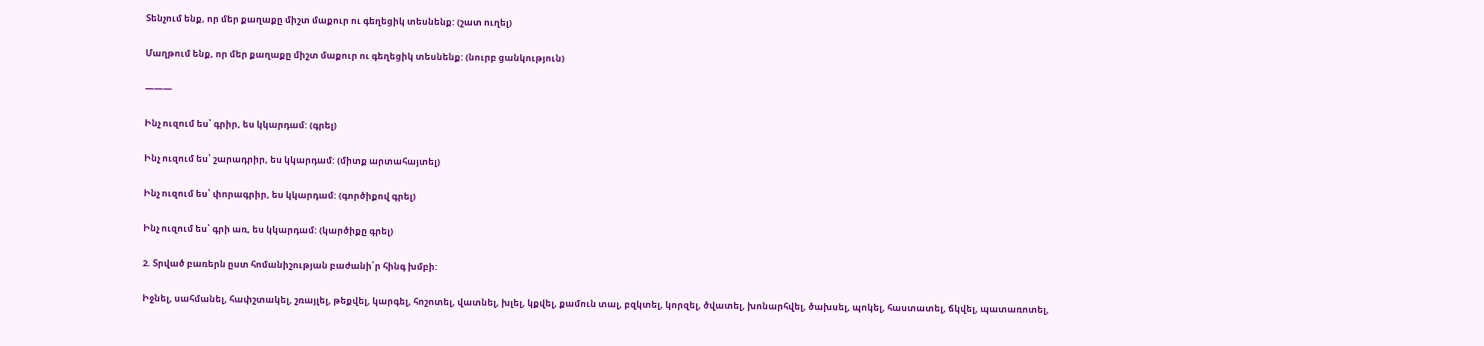Տենչում ենք, որ մեր քաղաքը միշտ մաքուր ու գեղեցիկ տեսնենք: (շատ ուղել)

Մաղթում ենք, որ մեր քաղաքը միշտ մաքուր ու գեղեցիկ տեսնենք: (նուրբ ցանկություն)

———

Ինչ ուզում ես՝ գրիր, ես կկարդամ: (գրել)

Ինչ ուզում ես՝ շարադրիր, ես կկարդամ: (միտք արտահայտել)

Ինչ ուզում ես՝ փորագրիր, ես կկարդամ: (գործիքով գրել)

Ինչ ուզում ես՝ գրի առ, ես կկարդամ: (կարծիքը գրել)

2. Տրված բառերն ըստ հոմանիշության բաժանի՛ր հինգ խմբի:

Իջնել, սահմանել, հափշտակել, շռայլել, թեքվել, կարգել, հոշոտել, վատնել, խլել, կքվել, քամուն տալ, բզկտել, կորզել, ծվատել, խոնարհվել, ծախսել, պոկել, հաստատել, ճկվել, պատառոտել,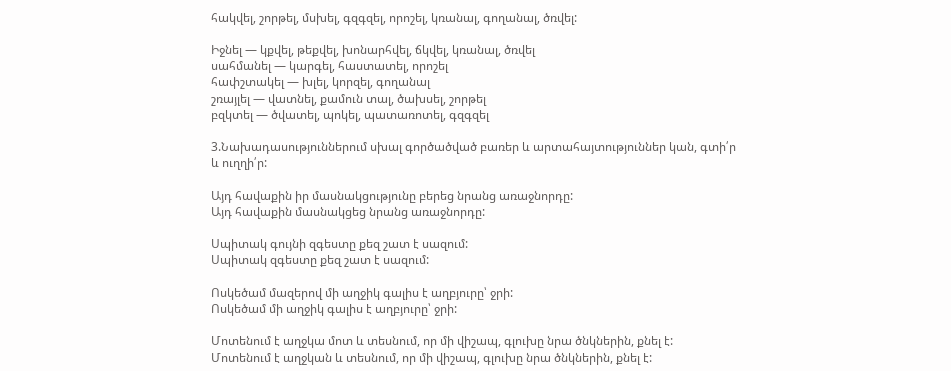հակվել, շորթել, մսխել, գզգզել, որոշել, կռանալ, գողանալ, ծռվել:

Իջնել — կքվել, թեքվել, խոնարհվել, ճկվել, կռանալ, ծռվել
սահմանել — կարգել, հաստատել, որոշել
հափշտակել — խլել, կորզել, գողանալ
շռայլել — վատնել, քամուն տալ, ծախսել, շորթել
բզկտել — ծվատել, պոկել, պատառոտել, գզգզել

3.Նախադասություններում սխալ գործածված բառեր և արտահայտություններ կան, գտի՛ր և ուղղի՛ր:

Այդ հավաքին իր մասնակցությունը բերեց նրանց առաջնորդը:
Այդ հավաքին մասնակցեց նրանց առաջնորդը:

Սպիտակ գույնի զգեստը քեզ շատ է սազում:
Սպիտակ զգեստը քեզ շատ է սազում:

Ոսկեծամ մազերով մի աղջիկ գալիս է աղբյուրը՝ ջրի:
Ոսկեծամ մի աղջիկ գալիս է աղբյուրը՝ ջրի:

Մոտենում է աղջկա մոտ և տեսնում, որ մի վիշապ, գլուխը նրա ծնկներին, քնել է:
Մոտենում է աղջկան և տեսնում, որ մի վիշապ, գլուխը նրա ծնկներին, քնել է: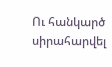Ու հանկարծ սիրահարվել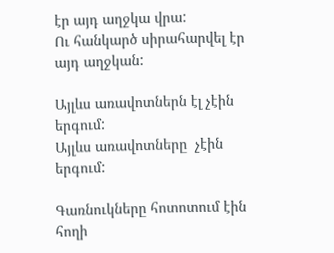էր այդ աղջկա վրա:
Ու հանկարծ սիրահարվել էր այդ աղջկան:

Այլևս առավոտներն էլ չէին երգում:
Այլևս առավոտները  չէին երգում:

Գառնուկները հոտոտում էին հողի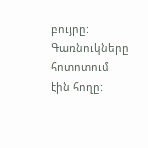բույրը:
Գառնուկները հոտոտում էին հողը: